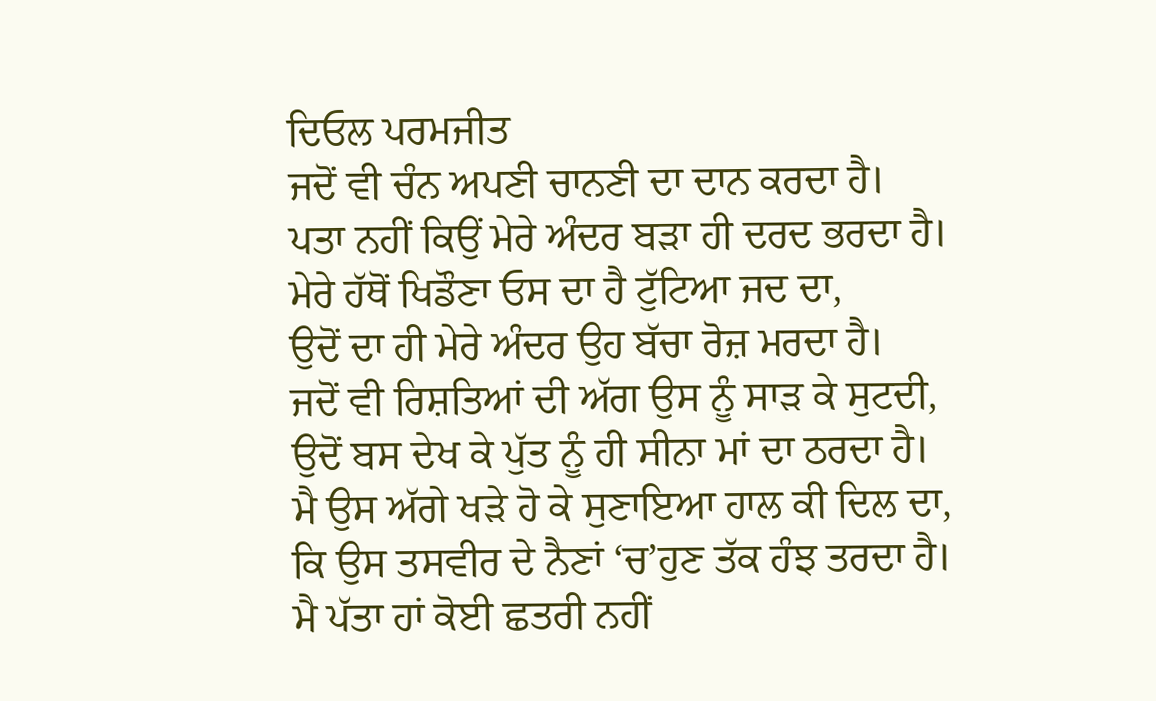ਦਿਓਲ ਪਰਮਜੀਤ
ਜਦੋਂ ਵੀ ਚੰਨ ਅਪਣੀ ਚਾਨਣੀ ਦਾ ਦਾਨ ਕਰਦਾ ਹੈ।
ਪਤਾ ਨਹੀਂ ਕਿਉਂ ਮੇਰੇ ਅੰਦਰ ਬੜਾ ਹੀ ਦਰਦ ਭਰਦਾ ਹੈ।
ਮੇਰੇ ਹੱਥੋਂ ਖਿਡੌਣਾ ਓਸ ਦਾ ਹੈ ਟੁੱਟਿਆ ਜਦ ਦਾ,
ਉਦੋਂ ਦਾ ਹੀ ਮੇਰੇ ਅੰਦਰ ਉਹ ਬੱਚਾ ਰੋਜ਼ ਮਰਦਾ ਹੈ।
ਜਦੋਂ ਵੀ ਰਿਸ਼ਤਿਆਂ ਦੀ ਅੱਗ ਉਸ ਨੂੰ ਸਾੜ ਕੇ ਸੁਟਦੀ,
ਉਦੋਂ ਬਸ ਦੇਖ ਕੇ ਪੁੱਤ ਨੂੰ ਹੀ ਸੀਨਾ ਮਾਂ ਦਾ ਠਰਦਾ ਹੈ।
ਮੈ ਉਸ ਅੱਗੇ ਖੜੇ ਹੋ ਕੇ ਸੁਣਾਇਆ ਹਾਲ ਕੀ ਦਿਲ ਦਾ,
ਕਿ ਉਸ ਤਸਵੀਰ ਦੇ ਨੈਣਾਂ ‘ਚ’ਹੁਣ ਤੱਕ ਹੰਝ ਤਰਦਾ ਹੈ।
ਮੈ ਪੱਤਾ ਹਾਂ ਕੋਈ ਛਤਰੀ ਨਹੀਂ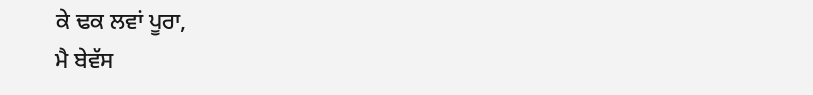ਕੇ ਢਕ ਲਵਾਂ ਪੂਰਾ,
ਮੈ ਬੇਵੱਸ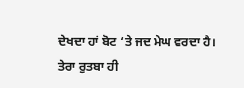ਦੇਖਦਾ ਹਾਂ ਬੋਟ ‘ਤੇ ਜਦ ਮੇਘ ਵਰਦਾ ਹੈ।
ਤੇਰਾ ਰੁਤਬਾ ਹੀ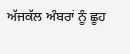ਅੱਜਕੱਲ ਅੰਬਰਾਂ ਨੂੰ ਛੂਹ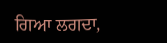ਗਿਆ ਲਗਦਾ,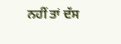ਨਹੀਂ ਤਾਂ ਦੱਸ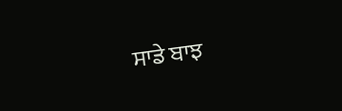ਸਾਡੇ ਬਾਝ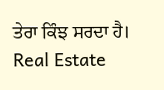ਤੇਰਾ ਕਿੰਝ ਸਰਦਾ ਹੈ।
Real Estate